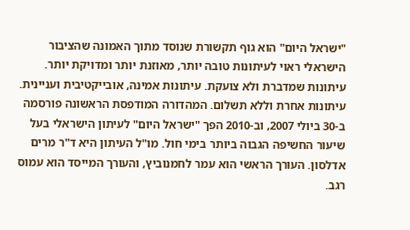"ישראל היום" הוא גוף תקשורת שנוסד מתוך האמונה שהציבור הישראלי ראוי לעיתונות טובה יותר, מאוזנת יותר ומדויקת יותר. עיתונות שמדברת ולא צועקת. עיתונות אמינה, אובייקטיבית ועניינית. עיתונות אחרת וללא תשלום. המהדורה המודפסת הראשונה פורסמה ב-30 ביולי 2007, וב-2010 הפך "ישראל היום" לעיתון הישראלי בעל שיעור החשיפה הגבוה ביותר בימי חול. מו"ל העיתון היא ד"ר מרים אדלסון. העורך הראשי הוא עמר לחמנוביץ, והעורך המייסד הוא עמוס רגב.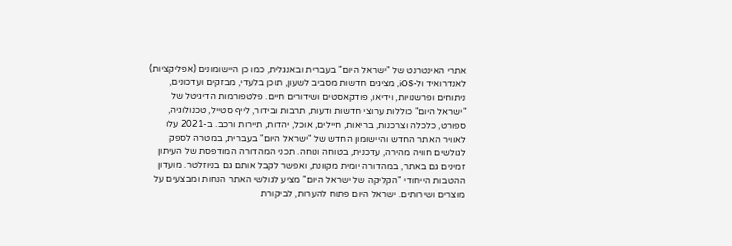אתרי האינטרנט של "ישראל היום" בעברית ובאנגלית, כמו כן היישומונים (אפליקציות) לאנדרואיד ול-iOS, מציגים חדשות מסביב לשעון, תוכן בלעדי, מבזקים ועדכונים, ניתוחים ופרשנויות, וידיאו, פודקאסטים ושידורים חיים. פלטפורמות הדיגיטל של "ישראל היום" כוללות ערוצי חדשות ודעות, תרבות ובידור, לייף סטייל, טכנולוגיה, ספורט, כלכלה וצרכנות, בריאות, חיילים, אוכל, יהדות, תיירות ורכב. ב-2021 עלו לאוויר האתר החדש והיישומון החדש של "ישראל היום" בעברית, במטרה לספק לגולשים חוויה מהירה, עדכנית, בטוחה ונוחה. תכני המהדורה המודפסת של העיתון זמינים גם באתר, במהדורה יומית מקוונת, ואפשר לקבל אותם גם בניוזלטר. מועדון ההטבות הייחודי "הקליקה של ישראל היום" מציע לגולשי האתר הנחות ומבצעים על מוצרים ושירותים. ישראל היום פתוח להערות, לביקורת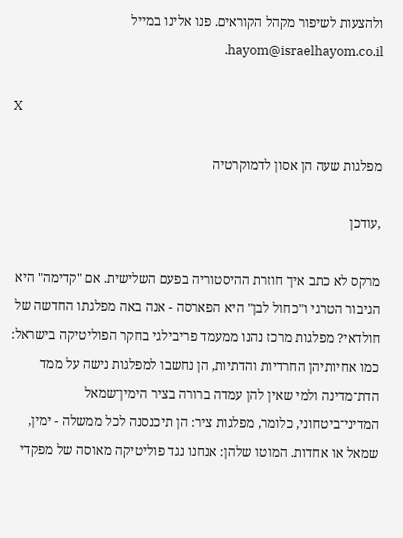ולהצעות לשיפור מקהל הקוראים. פנו אלינו במייל hayom@israelhayom.co.il.

X

מפלגות שעה הן אסון לדמוקרטיה

,עודכן

מרקס לא כתב איך חוזרת ההיסטוריה בפעם השלישית. אם "קדימה" היא הגיבור הטרגי ו"כחול לבן" היא הפארסה - אנה באה מפלגתו החדשה של חולדאי? מפלגות מרכז נהנו ממעמד פריבילגי בחקר הפוליטיקה בישראל: כמו אחיותיהן החרדיות והדתיות, הן נחשבו למפלגות נישה על ממד הדת־מדינה ולמי שאין להן עמדה ברורה בציר הימין־שמאל המדיני־ביטחוני, כלומר, מפלגות ציר: הן תיכנסנה לכל ממשלה - ימין, שמאל או אחדות. המוטו שלהן: אנחנו נגד פוליטיקה מאוסה של מפקדי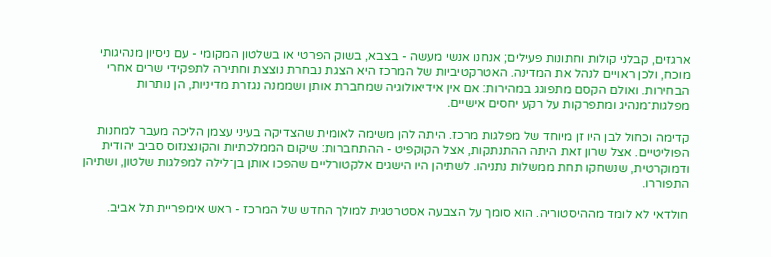ארגזים, קבלני קולות וחתונות פעילים; אנחנו אנשי מעשה - בצבא, בשוק הפרטי או בשלטון המקומי - עם ניסיון מנהיגותי מוכח, ולכן ראויים לנהל את המדינה. האטרקטיביות של המרכז היא הצגת נבחרת נוצצת וחתירה לתפקידי שרים אחרי הבחירות. ואולם הקסם מתפוגג במהירות: אם אין אידיאולוגיה שמחברת אותן ושממנה נגזרת מדיניות, הן נותרות מפלגות־מנהיג ומתפרקות על רקע יחסים אישיים.

קדימה וכחול לבן היו זן מיוחד של מפלגות מרכז. היתה להן משימה לאומית שהצדיקה בעיני עצמן הליכה מעבר למחנות הפוליטיים. אצל שרון זאת היתה ההתנתקות, אצל הקוקפיט - ההתחברות: שיקום הממלכתיות והקונצנזוס סביב יהודית ודמוקרטית, שנשחקו תחת ממשלות נתניהו. לשתיהן היו הישגים אלקטורליים שהפכו אותן בן־לילה למפלגות שלטון, ושתיהן התפוררו.

חולדאי לא לומד מההיסטוריה. הוא סומך על הצבעה אסטרטגית למולך החדש של המרכז - ראש אימפריית תל אביב.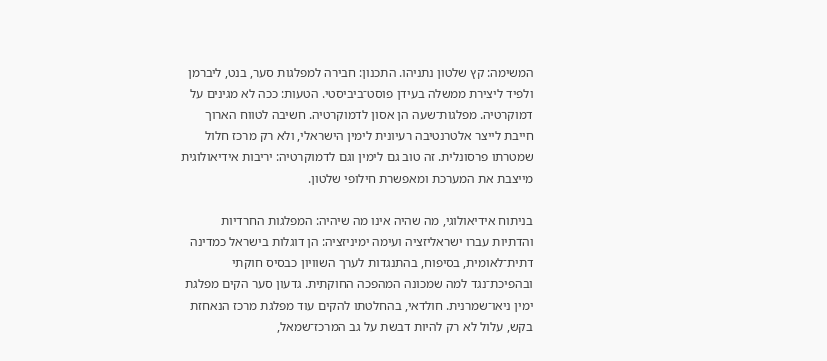המשימה: קץ שלטון נתניהו. התכנון: חבירה למפלגות סער, בנט, ליברמן ולפיד ליצירת ממשלה בעידן פוסט־ביביסטי. הטעות: ככה לא מגינים על דמוקרטיה. מפלגות־שעה הן אסון לדמוקרטיה. חשיבה לטווח הארוך חייבת לייצר אלטרנטיבה רעיונית לימין הישראלי, ולא רק מרכז חלול שמטרתו פרסונלית. זה טוב גם לימין וגם לדמוקרטיה: יריבות אידיאולוגית מייצבת את המערכת ומאפשרת חילופי שלטון.

בניתוח אידיאולוגי, מה שהיה אינו מה שיהיה: המפלגות החרדיות והדתיות עברו ישראליזציה ועימה ימיניזציה: הן דוגלות בישראל כמדינה דתית־לאומית, בסיפוח, בהתנגדות לערך השוויון כבסיס חוקתי ובהפיכת־נגד למה שמכונה המהפכה החוקתית. גדעון סער הקים מפלגת ימין ניאו־שמרנית. חולדאי, בהחלטתו להקים עוד מפלגת מרכז הנאחזת בקש, עלול לא רק להיות דבשת על גב המרכז־שמאל,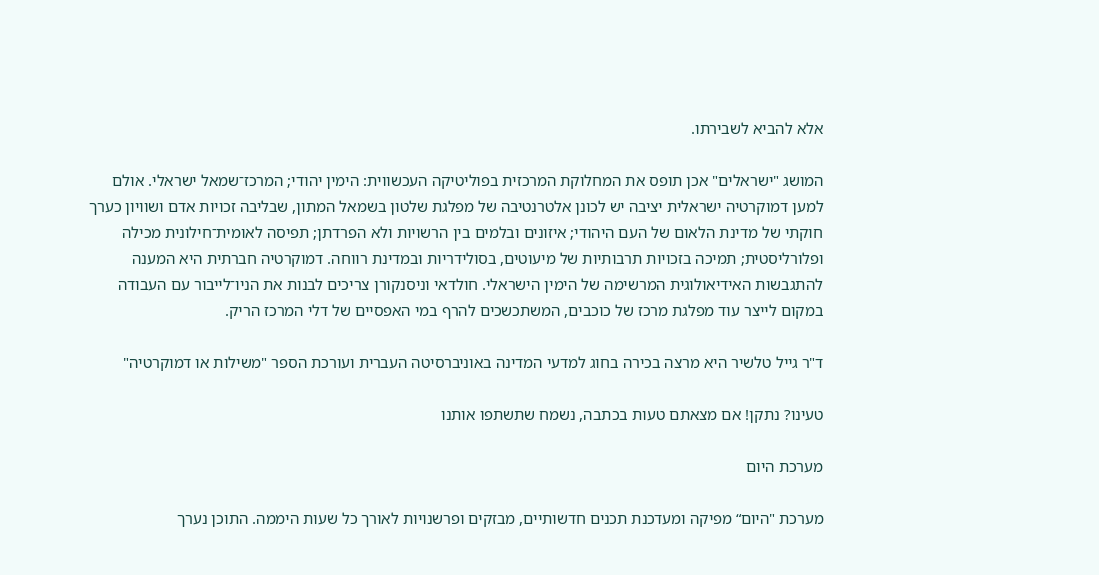אלא להביא לשבירתו.

המושג "ישראלים" אכן תופס את המחלוקת המרכזית בפוליטיקה העכשווית: הימין יהודי; המרכז־שמאל ישראלי. אולם למען דמוקרטיה ישראלית יציבה יש לכונן אלטרנטיבה של מפלגת שלטון בשמאל המתון, שבליבה זכויות אדם ושוויון כערך חוקתי של מדינת הלאום של העם היהודי; איזונים ובלמים בין הרשויות ולא הפרדתן; תפיסה לאומית־חילונית מכילה ופלורליסטית; תמיכה בזכויות תרבותיות של מיעוטים, בסולידריות ובמדינת רווחה. דמוקרטיה חברתית היא המענה להתגבשות האידיאולוגית המרשימה של הימין הישראלי. חולדאי וניסנקורן צריכים לבנות את הניו־לייבור עם העבודה במקום לייצר עוד מפלגת מרכז של כוכבים, המשתכשכים להרף במי האפסיים של דלי המרכז הריק.

ד"ר גייל טלשיר היא מרצה בכירה בחוג למדעי המדינה באוניברסיטה העברית ועורכת הספר "משילות או דמוקרטיה"

טעינו? נתקן! אם מצאתם טעות בכתבה, נשמח שתשתפו אותנו

מערכת היום

מערכת "היום“ מפיקה ומעדכנת תכנים חדשותיים, מבזקים ופרשנויות לאורך כל שעות היממה. התוכן נערך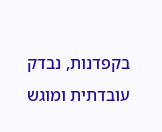בקפדנות, נבדק עובדתית ומוגש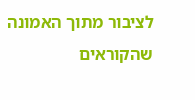לציבור מתוך האמונה שהקוראים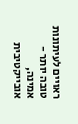ראויים לעיתונות טובה יותר - אמינה, אובייקטיבית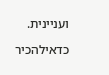ועניינית.

כדאילהכיר